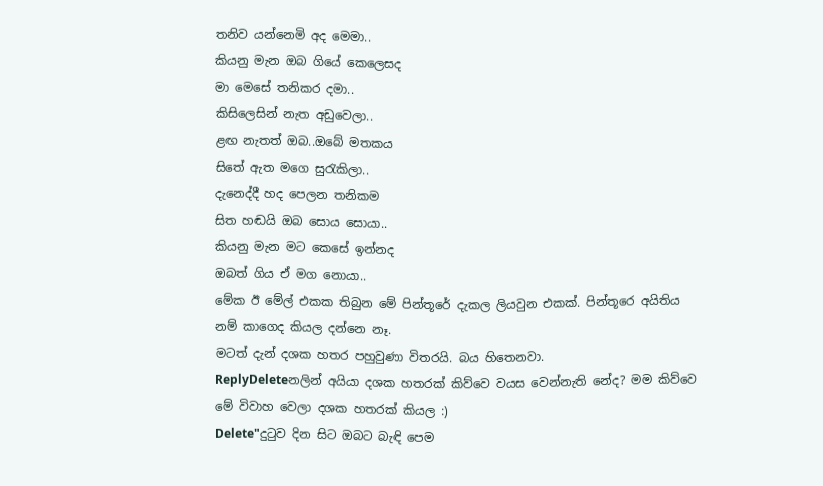තනිව යන්නෙමි අද මෙමා..
කියනු මැන ඔබ ගියේ කෙලෙසද
මා මෙසේ තනිකර දමා..
කිසිලෙසින් නැත අඩුවෙලා..
ළඟ නැතත් ඔබ..ඔබේ මතකය
සිතේ ඇත මගෙ සුරැකිලා..
දැනෙද්දී හද පෙලන තනිකම
සිත හඬයි ඔබ සොය සොයා..
කියනු මැන මට කෙසේ ඉන්නද
ඔබත් ගිය ඒ මග නොයා..
මේක ඊ මේල් එකක තිබුන මේ පින්තූරේ දැකල ලියවුන එකක්. පින්තූරෙ අයිතිය නම් කාගෙද කියල දන්නෙ නෑ.
මටත් දැන් දශක හතර පහුවුණා විතරයි. බය හිතෙනවා.
ReplyDeleteනලින් අයියා දශක හතරක් කිව්වෙ වයස වෙන්නැති නේද? මම කිව්වෙ මේ විවාහ වෙලා දශක හතරක් කියල :)
Delete"දුටුව දින සිට ඔබට බැඳි පෙම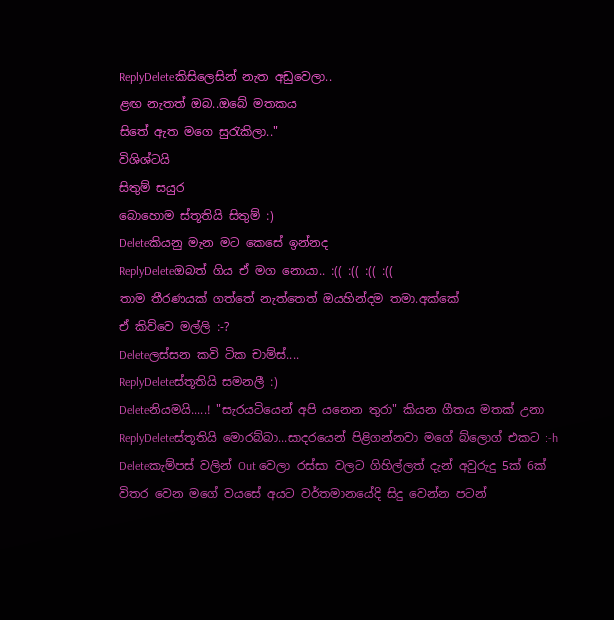ReplyDeleteකිසිලෙසින් නැත අඩුවෙලා..
ළඟ නැතත් ඔබ..ඔබේ මතකය
සිතේ ඇත මගෙ සුරැකිලා.."
විශිශ්ටයි
සිතුම් සයුර
බොහොම ස්තූතියි සිතුම් :)
Deleteකියනු මැන මට කෙසේ ඉන්නද
ReplyDeleteඔබත් ගිය ඒ මග නොයා.. :(( :(( :(( :((
තාම තීරණයක් ගත්තේ නැත්තෙත් ඔයහින්දම තමා.අක්කේ
ඒ කිව්වෙ මල්ලි :-?
Deleteලස්සන කවි ටික චාම්ස්....
ReplyDeleteස්තූතියි සමනලී :)
Deleteනියමයි.....! "සැරයටියෙන් අපි යනෙන තුරා" කියන ගීතය මතක් උනා
ReplyDeleteස්තූතියි මොරබ්බා...සාදරයෙන් පිළිගන්නවා මගේ බ්ලොග් එකට :-h
Deleteකැම්පස් වලින් Out වෙලා රස්සා වලට ගිහිල්ලත් දැන් අවුරුදු 5ක් 6ක් විතර වෙන මගේ වයසේ අයට වර්තමානයේදි සිදු වෙන්න පටන්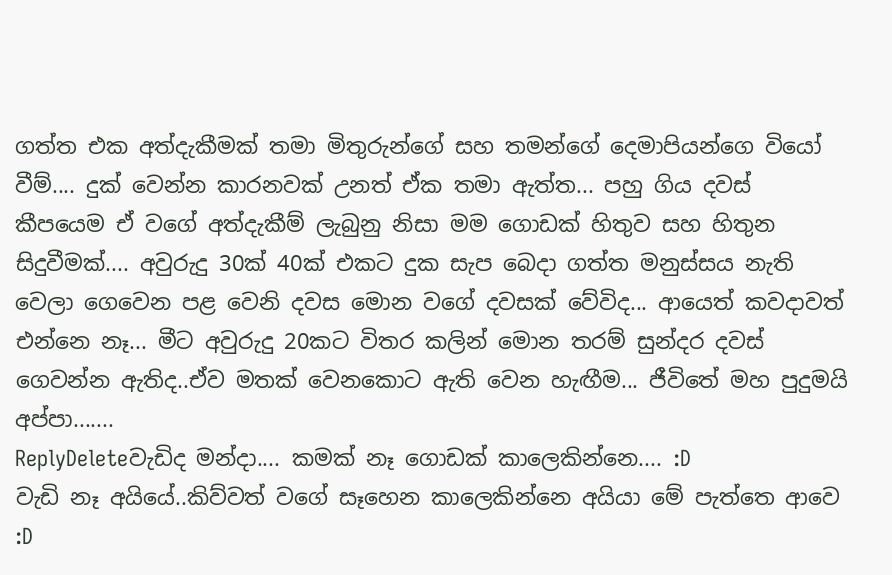ගත්ත එක අත්දැකීමක් තමා මිතුරුන්ගේ සහ තමන්ගේ දෙමාපියන්ගෙ වියෝ වීම්.... දුක් වෙන්න කාරනවක් උනත් ඒක තමා ඇත්ත... පහු ගිය දවස් කීපයෙම ඒ වගේ අත්දැකීම් ලැබුනු නිසා මම ගොඩක් හිතුව සහ හිතුන සිදුවීමක්.... අවුරුදු 30ක් 40ක් එකට දුක සැප බෙදා ගත්ත මනුස්සය නැති වෙලා ගෙවෙන පළ වෙනි දවස මොන වගේ දවසක් වේවිද... ආයෙත් කවදාවත් එන්නෙ නෑ... මීට අවුරුදු 20කට විතර කලින් මොන තරම් සුන්දර දවස් ගෙවන්න ඇතිද..ඒව මතක් වෙනකොට ඇති වෙන හැඟීම... ජීවිතේ මහ පුදුමයි අප්පා.......
ReplyDeleteවැඩිද මන්දා.... කමක් නෑ ගොඩක් කාලෙකින්නෙ.... :D
වැඩි නෑ අයියේ..කිව්වත් වගේ සෑහෙන කාලෙකින්නෙ අයියා මේ පැත්තෙ ආවෙ :D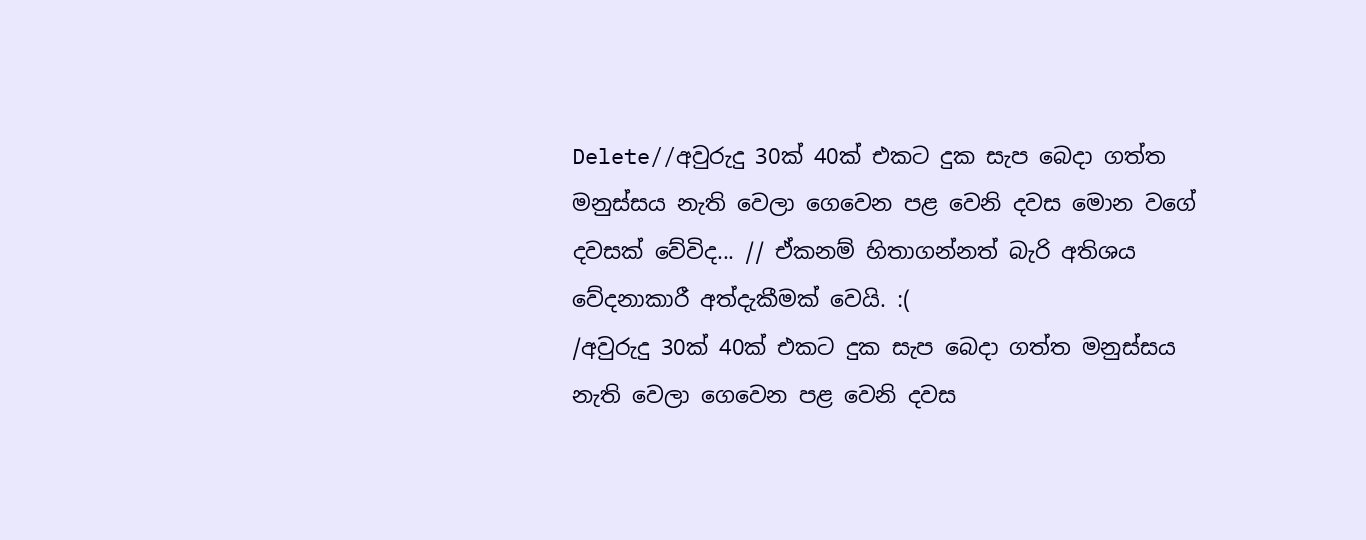Delete//අවුරුදු 30ක් 40ක් එකට දුක සැප බෙදා ගත්ත මනුස්සය නැති වෙලා ගෙවෙන පළ වෙනි දවස මොන වගේ දවසක් වේවිද... // ඒකනම් හිතාගන්නත් බැරි අතිශය වේදනාකාරී අත්දැකීමක් වෙයි. :(
/අවුරුදු 30ක් 40ක් එකට දුක සැප බෙදා ගත්ත මනුස්සය නැති වෙලා ගෙවෙන පළ වෙනි දවස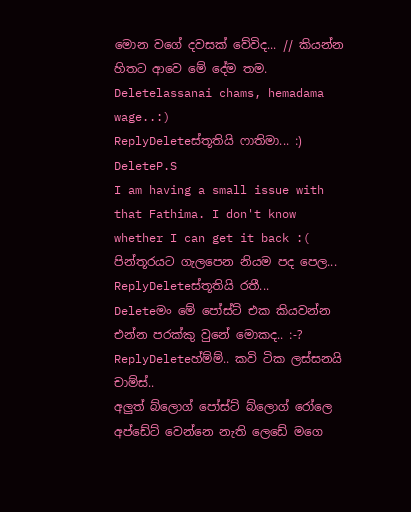මොන වගේ දවසක් වේවිද... // කියන්න හිතට ආවෙ මේ දේම තම.
Deletelassanai chams, hemadama wage..:)
ReplyDeleteස්තූතියි ෆාතිමා... :)
DeleteP.S
I am having a small issue with that Fathima. I don't know whether I can get it back :(
පින්තූරයට ගැලපෙන නියම පද පෙල...
ReplyDeleteස්තූතියි රතී...
Deleteමං මේ පෝස්ට් එක කියවන්න එන්න පරක්කු වුනේ මොකද.. :-?
ReplyDeleteහ්ම්ම්.. කවි ටික ලස්සනයි චාම්ස්..
අලුත් බ්ලොග් පෝස්ට් බ්ලොග් රෝලෙ අප්ඩේට් වෙන්නෙ නැති ලෙඩේ මගෙ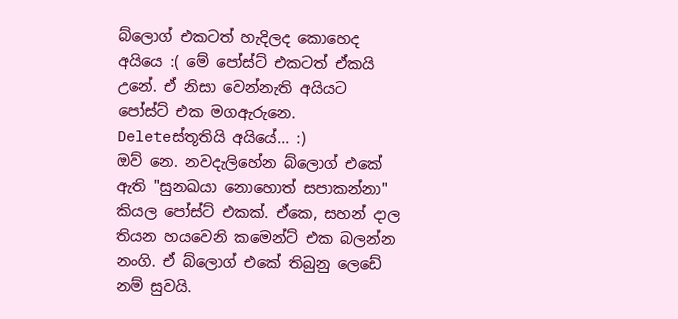බ්ලොග් එකටත් හැදිලද කොහෙද අයියෙ :( මේ පෝස්ට් එකටත් ඒකයි උනේ. ඒ නිසා වෙන්නැති අයියට පෝස්ට් එක මගඇරුනෙ.
Deleteස්තූතියි අයියේ... :)
ඔව් නෙ. නවදැලිහේන බ්ලොග් එකේ ඇති "සුනඛයා නොහොත් සපාකන්නා" කියල පෝස්ට් එකක්. ඒකෙ, සහන් දාල තියන හයවෙනි කමෙන්ට් එක බලන්න නංගි. ඒ බ්ලොග් එකේ තිබුනු ලෙඩේ නම් සුවයි.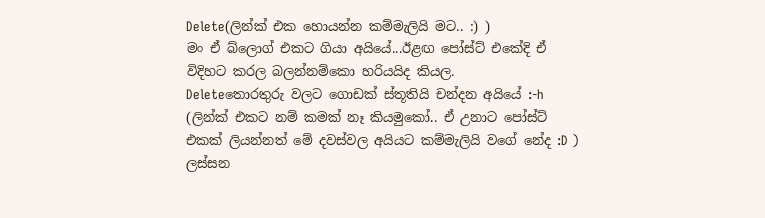Delete(ලින්ක් එක හොයන්න කම්මැලියි මට.. :) )
මං ඒ බ්ලොග් එකට ගියා අයියේ...ඊළඟ පෝස්ට් එකේදි ඒ විදිහට කරල බලන්නම්කො හරියයිද කියල.
Deleteතොරතුරු වලට ගොඩක් ස්තූතියි චන්දන අයියේ :-h
(ලින්ක් එකට නම් කමක් නෑ කියමුකෝ.. ඒ උනාට පෝස්ට් එකක් ලියන්නත් මේ දවස්වල අයියට කම්මැලියි වගේ නේද :D )
ලස්සන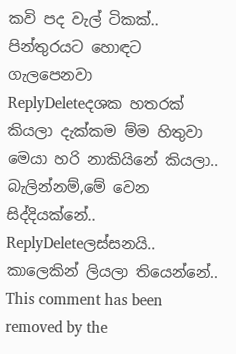කවි පද වැල් ටිකක්.. පින්තුරයට හොඳට ගැලපෙනවා
ReplyDeleteදශක හතරක් කියලා දැක්කම ම්ම හිතුවා මෙයා හරි නාකියිනේ කියලා.. බැලින්නම්,මේ වෙන සිද්දියක්නේ..
ReplyDeleteලස්සනයි.. කාලෙකින් ලියලා තියෙන්නේ..
This comment has been removed by the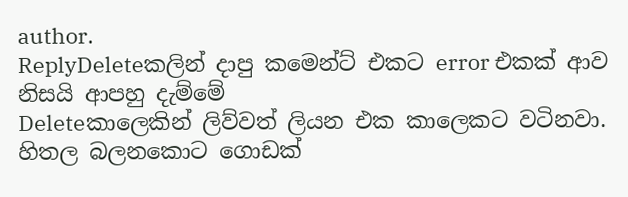author.
ReplyDeleteකලින් දාපු කමෙන්ට් එකට error එකක් ආව නිසයි ආපහු දැම්මේ
Deleteකාලෙකින් ලිව්වත් ලියන එක කාලෙකට වටිනවා. හිතල බලනකොට ගොඩක්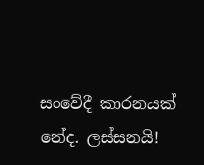සංවේදී කාරනයක් නේද. ලස්සනයි!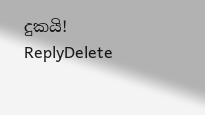දුකයි!
ReplyDelete